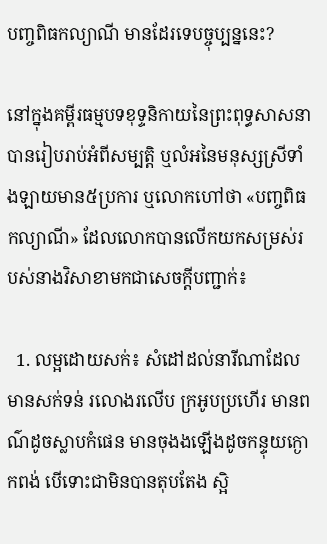បញ្ចពិធកល្យាណី មានដែរទេបច្ចុប្បន្ននេះ?

នៅក្នុងគម្ពីរធម្មបទខុទ្ទនិកាយនៃព្រះពុទ្ធសាសនាបានរៀបរាប់អំពីសម្បត្តិ ឬលំអនៃមនុស្សស្រីទាំងឡាយមាន៥ប្រការ ឬលោកហៅថា «បញ្ចពិធកល្យាណី» ដែលលោកបានលើកយកសម្រស់របស់នាងវិសាខាមកជាសេចក្តីបញ្ជាក់៖

  1. លម្អដោយសក់៖ សំដៅដល់នារីណាដែលមានសក់ទន់ រលោងរលើប ក្រអូបប្រហើរ មានពណ៌ដូចស្លាបកំផេន មានចុងងឡើងដូចកន្ទុយក្ងោកពង់ បើទោះជាមិនបានតុបតែង ស្អិ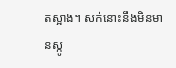តស្អាង។ សក់នោះនឹងមិនមានស្កូ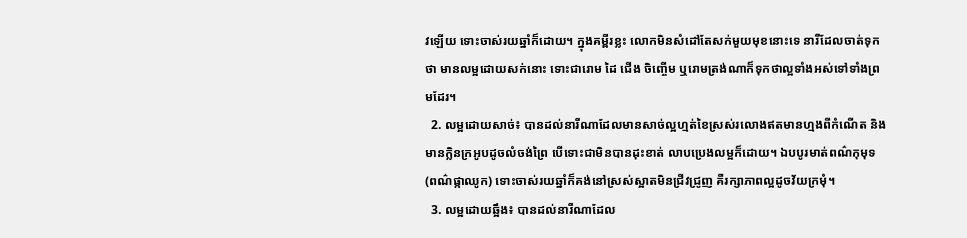វឡើយ ទោះចាស់រយឆ្នាំក៏ដោយ។ ក្នុងគម្ពីរខ្លះ លោកមិនសំដៅតែសក់មួយមុខនោះទេ នារីដែលចាត់ទុកថា មានលម្អដោយសក់នោះ ទោះជារោម ដៃ ជើង ចិញ្ចើម ឬរោមត្រង់ណាក៏ទុកថាល្អទាំងអស់ទៅទាំងព្រមដែរ។
  2. លម្អដោយសាច់៖ បានដល់នារីណាដែលមានសាច់ល្អហ្មត់ខៃស្រស់រលោងឥតមានហ្មងពីកំណើត និងមានក្លិនក្រអូបដូចលំចង់ព្រៃ បើទោះជាមិនបានដុះខាត់ លាបប្រេងលម្អក៏ដោយ។ ឯបបូរមាត់ពណ៌កុមុទ (ពណ៌ផ្កាឈូក) ទោះចាស់រយឆ្នាំក៏គង់នៅស្រស់ស្អាតមិនជ្រីវជ្រូញ គឺរក្សាភាពល្អដូចវ័យក្រមុំ។
  3. លម្អដោយឆ្អឹង៖ បានដល់នារីណាដែល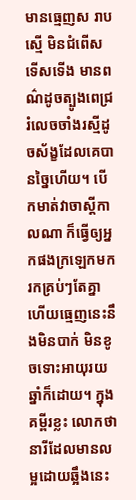មានធ្មេញស រាបស្មើ មិនជំពើសទើសទើង មានពណ៌ដូចត្បូងពេជ្ររំលេចចាំងរស្មីដូចស័ង្ខដែលគេបានច្នៃហើយ។ បើកមាត់វាចាស្តីកាលណា ក៏ធ្វើឲ្យអ្នកផងក្រឡេកមករកគ្រប់ៗតែគ្នា ហើយធ្មេញនេះនឹងមិនបាក់ មិនខូចទោះអាយុរយឆ្នាំក៏ដោយ។ ក្នុងគម្ពីរខ្លះ លោកថា នារីដែលមានលម្អដោយឆ្អឹងនេះ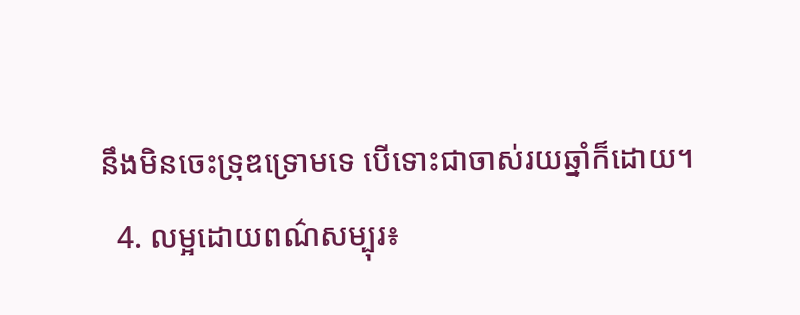នឹងមិនចេះទ្រុឌទ្រោមទេ បើទោះជាចាស់រយឆ្នាំក៏ដោយ។
  4. លម្អដោយពណ៌សម្បុរ៖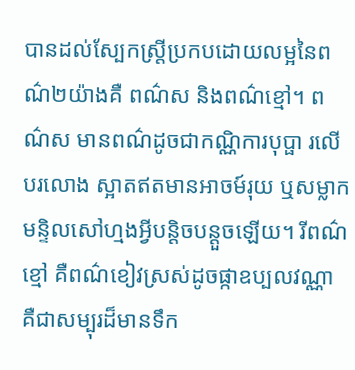បានដល់ស្បែកស្ត្រីប្រកបដោយលម្អនៃពណ៌២យ៉ាងគឺ ពណ៌ស និងពណ៌ខ្មៅ។ ពណ៌ស មានពណ៌ដូចជាកណ្ណិការបុប្ផា រលើបរលោង ស្អាតឥតមានអាចម៍រុយ ឬសម្លាក មន្ទិលសៅហ្មងអ្វីបន្តិចបន្តួចឡើយ។ រីពណ៌ខ្មៅ គឺពណ៌ខៀវស្រស់ដូចផ្កាឧប្បលវណ្ណា គឺជាសម្បុរដ៏មានទឹក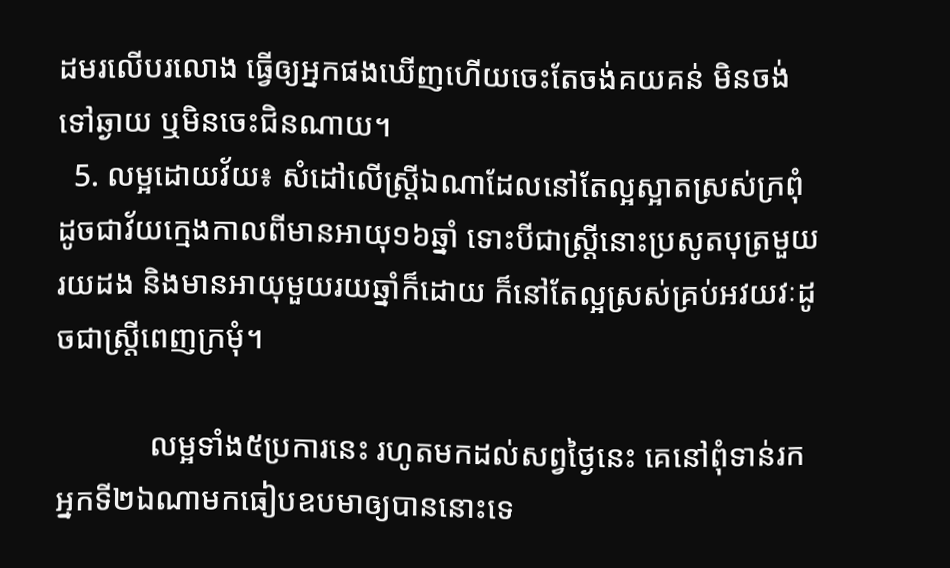ដមរលើបរលោង ធ្វើឲ្យអ្នកផងឃើញហើយចេះតែចង់គយគន់ មិនចង់ទៅឆ្ងាយ ឬមិនចេះជិនណាយ។
  5. លម្អដោយវ័យ៖ សំដៅលើស្រី្តឯណាដែលនៅតែល្អស្អាតស្រស់ក្រពុំ ដូចជាវ័យក្មេងកាលពីមានអាយុ១៦ឆ្នាំ ទោះបីជាស្ត្រីនោះប្រសូតបុត្រមួយរយដង និងមានអាយុមួយរយឆ្នាំក៏ដោយ ក៏នៅតែល្អស្រស់គ្រប់អវយវៈដូចជាស្ត្រីពេញក្រមុំ។

            លម្អទាំង៥ប្រការនេះ រហូតមកដល់សព្វថ្ងៃនេះ គេនៅពុំទាន់រកអ្នកទី២ឯណាមកធៀបឧបមាឲ្យបាននោះទេ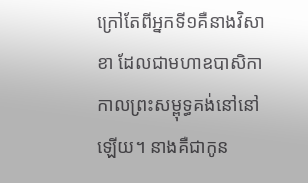ក្រៅតែពីអ្នកទី១គឺនាងវិសាខា ដែលជាមហាឧបាសិកា កាលព្រះសម្ពុទ្ធគង់នៅនៅឡើយ។ នាងគឺជាកូន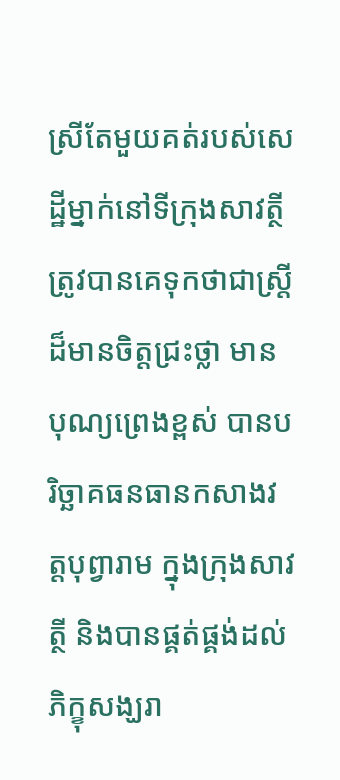ស្រីតែមួយគត់របស់សេដ្ឋីម្នាក់នៅទីក្រុងសាវត្ថី ត្រូវបានគេទុកថាជាស្រ្តីដ៏មានចិត្តជ្រះថ្លា មានបុណ្យព្រេងខ្ពស់ បានបរិច្ឆាគធនធានកសាងវត្តបុព្វារាម ក្នុងក្រុងសាវត្ថី និងបានផ្គត់ផ្គង់ដល់ភិក្ខុសង្ឃរា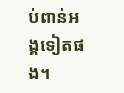ប់ពាន់អង្គទៀតផង។